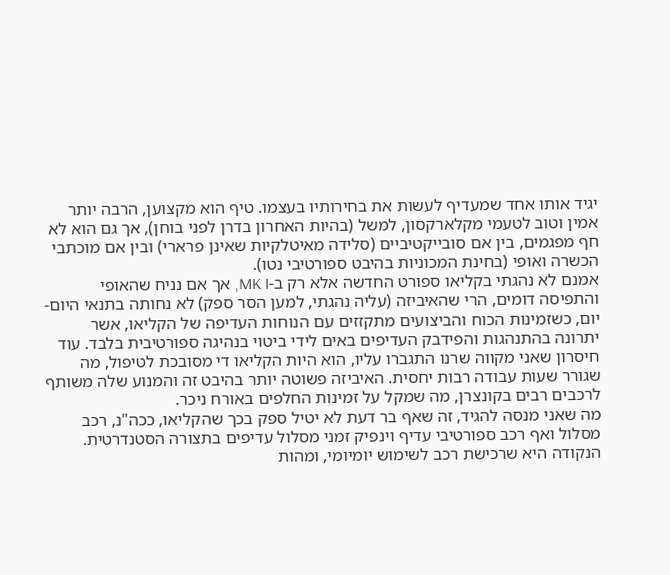יגיד אותו אחד שמעדיף לעשות את בחירותיו בעצמו. טיף הוא מקצוען, הרבה יותר אמין וטוב לטעמי מקלארקסון, למשל (בהיות האחרון בדרן לפני בוחן), אך גם הוא לא חף מפגמים, בין אם סובייקטיביים (סלידה מאיטלקיות שאינן פרארי) ובין אם מוכתבי הכשרה ואופי (בחינת המכוניות בהיבט ספורטיבי נטו).
אמנם לא נהגתי בקליאו ספורט החדשה אלא רק ב-MK I, אך אם נניח שהאופי והתפיסה דומים, הרי שהאיביזה (עליה נהגתי, למען הסר ספק) לא נחותה בתנאי היום-יום, כשזמינות הכוח והביצועים מתקזזים עם הנוחות העדיפה של הקליאו, אשר יתרונה בהתנהגות והפידבק העדיפים באים לידי ביטוי בנהיגה ספורטיבית בלבד. עוד חיסרון שאני מקווה שרנו התגברו עליו, הוא היות הקליאו די מסובכת לטיפול, מה שגורר שעות עבודה רבות יחסית. האיביזה פשוטה יותר בהיבט זה והמנוע שלה משותף לרכבים רבים בקונצרן, מה שמקל על זמינות החלפים באורח ניכר.
מה שאני מנסה להגיד, זה שאף בר דעת לא יטיל ספק בכך שהקליאו, ככה"נ, רכב מסלול ואף רכב ספורטיבי עדיף וינפיק זמני מסלול עדיפים בתצורה הסטנדרטית. הנקודה היא שרכישת רכב לשימוש יומיומי, ומהות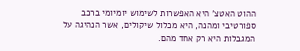ההוט האטצ' היא האפשרות לשימוש יומיומי ברכב ספורטיבי ומהנה, היא מכלול שיקולים, אשר הנהיגה על המגבלות היא רק אחד מהם.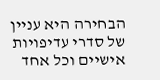הבחירה היא עניין של סדרי עדיפויות אישיים וכל אחד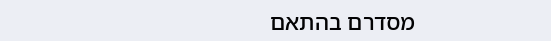מסדרם בהתאם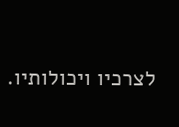לצרכיו ויכולותיו.